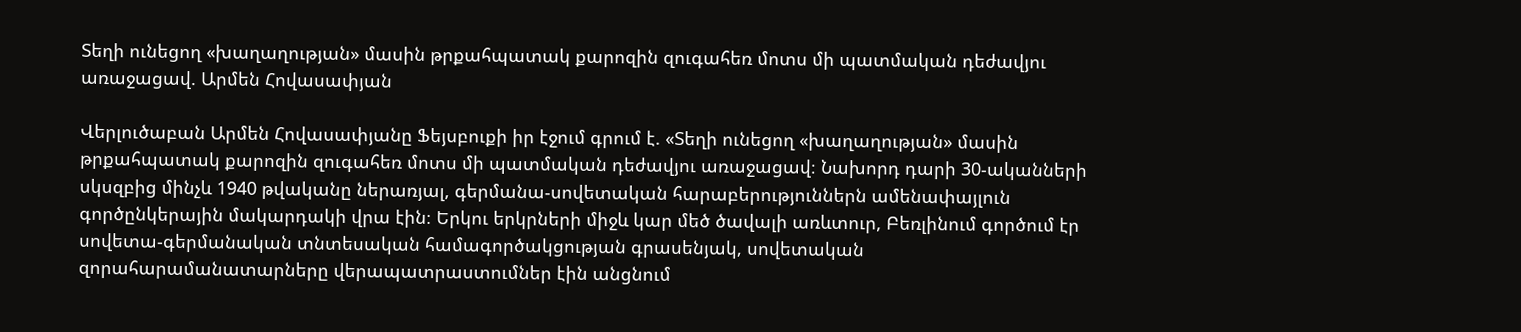Տեղի ունեցող «խաղաղության» մասին թրքահպատակ քարոզին զուգահեռ մոտս մի պատմական դեժավյու առաջացավ. Արմեն Հովասափյան

Վերլուծաբան Արմեն Հովասափյանը Ֆեյսբուքի իր էջում գրում է. «Տեղի ունեցող «խաղաղության» մասին թրքահպատակ քարոզին զուգահեռ մոտս մի պատմական դեժավյու առաջացավ։ Նախորդ դարի 30-ականների սկսզբից մինչև 1940 թվականը ներառյալ, գերմանա-սովետական հարաբերություններն ամենափայլուն գործընկերային մակարդակի վրա էին։ Երկու երկրների միջև կար մեծ ծավալի առևտուր, Բեռլինում գործում էր սովետա-գերմանական տնտեսական համագործակցության գրասենյակ, սովետական զորահարամանատարները վերապատրաստումներ էին անցնում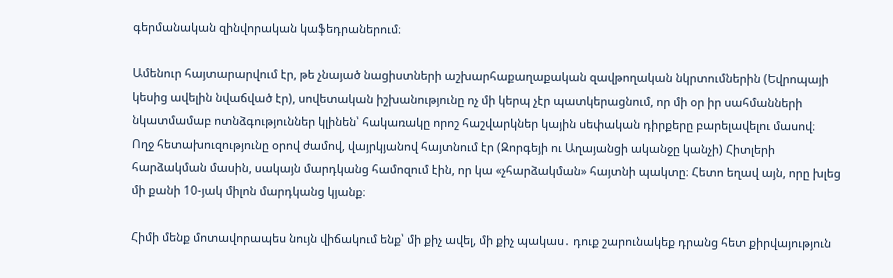գերմանական զինվորական կաֆեդրաներում։

Ամենուր հայտարարվում էր, թե չնայած նացիստների աշխարհաքաղաքական զավթողական նկրտումներին (Եվրոպայի կեսից ավելին նվաճված էր), սովետական իշխանությունը ոչ մի կերպ չէր պատկերացնում, որ մի օր իր սահմանների նկատմամաբ ոտնձգություններ կլինեն՝ հակառակը որոշ հաշվարկներ կային սեփական դիրքերը բարելավելու մասով։
Ողջ հետախուզությունը օրով ժամով, վայրկյանով հայտնում էր (Զորգեյի ու Աղայանցի ականջը կանչի) Հիտլերի հարձակման մասին, սակայն մարդկանց համոզում էին, որ կա «չհարձակման» հայտնի պակտը։ Հետո եղավ այն, որը խլեց մի քանի 10-յակ միլոն մարդկանց կյանք։

Հիմի մենք մոտավորապես նույն վիճակում ենք՝ մի քիչ ավել, մի քիչ պակաս․ դուք շարունակեք դրանց հետ քիրվայություն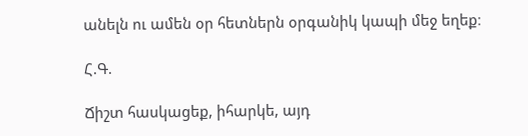անելն ու ամեն օր հետներն օրգանիկ կապի մեջ եղեք։

Հ.Գ.

Ճիշտ հասկացեք, իհարկե, այդ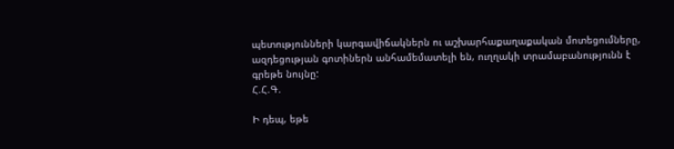պետությունների կարգավիճակներն ու աշխարհաքաղաքական մոտեցումները, ազդեցության գոտիներն անհամեմատելի են, ուղղակի տրամաբանությունն է գրեթե նույնը:
Հ.Հ.Գ.

Ի դեպ, եթե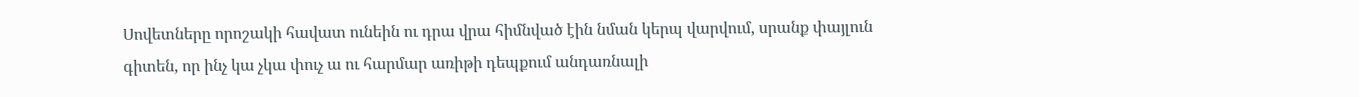Սովետները որոշակի հավատ ունեին ու դրա վրա հիմնված էին նման կերպ վարվում, սրանք փայլուն գիտեն, որ ինչ կա չկա փուչ ա ու հարմար առիթի դեպքում անդառնալի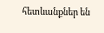հետևանքներ են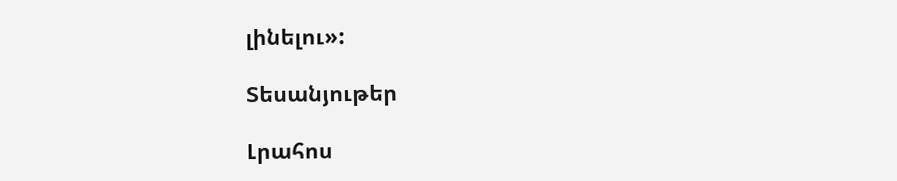լինելու»:

Տեսանյութեր

Լրահոս